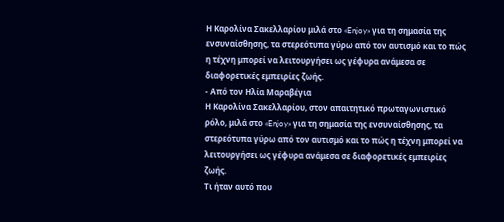Η Καρολίνα Σακελλαρίου μιλά στο «Enjoy» για τη σημασία της ενσυναίσθησης, τα στερεότυπα γύρω από τον αυτισμό και το πώς η τέχνη μπορεί να λειτουργήσει ως γέφυρα ανάμεσα σε διαφορετικές εμπειρίες ζωής.
- Από τον Ηλία Μαραβέγια
Η Καρολίνα Σακελλαρίου, στον απαιτητικό πρωταγωνιστικό ρόλο, μιλά στο «Enjoy» για τη σημασία της ενσυναίσθησης, τα στερεότυπα γύρω από τον αυτισμό και το πώς η τέχνη μπορεί να λειτουργήσει ως γέφυρα ανάμεσα σε διαφορετικές εμπειρίες ζωής.
Τι ήταν αυτό που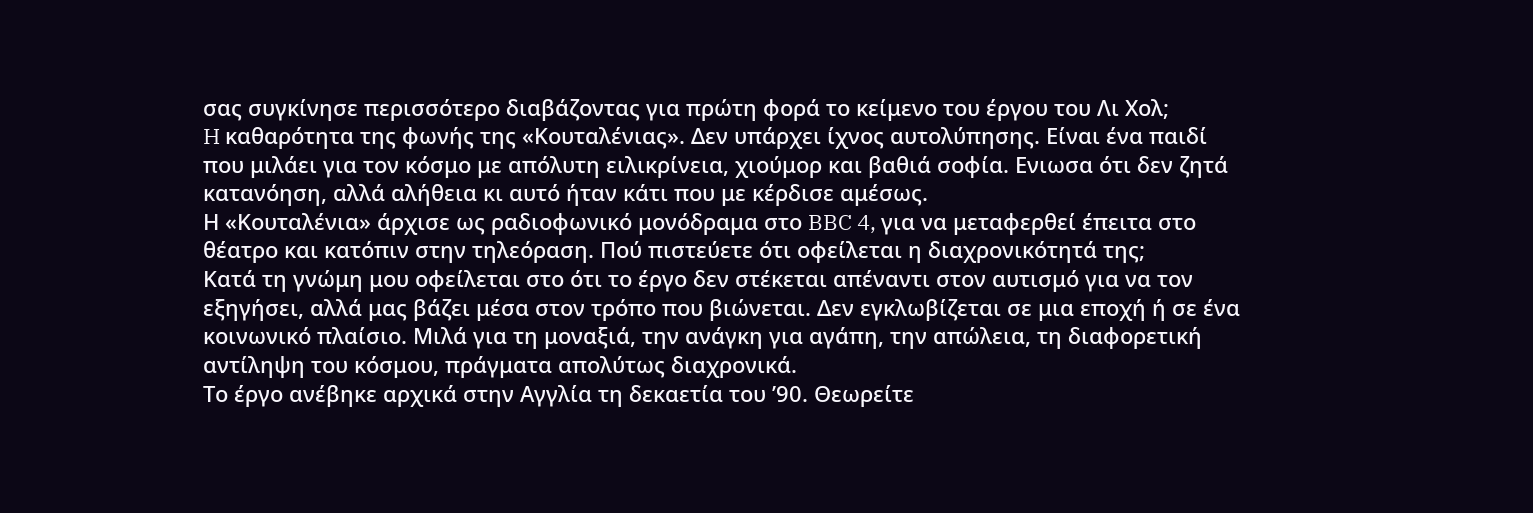σας συγκίνησε περισσότερο διαβάζοντας για πρώτη φορά το κείμενο του έργου του Λι Χολ;
H καθαρότητα της φωνής της «Κουταλένιας». Δεν υπάρχει ίχνος αυτολύπησης. Είναι ένα παιδί που μιλάει για τον κόσμο με απόλυτη ειλικρίνεια, χιούμορ και βαθιά σοφία. Ενιωσα ότι δεν ζητά κατανόηση, αλλά αλήθεια κι αυτό ήταν κάτι που με κέρδισε αμέσως.
Η «Κουταλένια» άρχισε ως ραδιοφωνικό μονόδραμα στο BBC 4, για να μεταφερθεί έπειτα στο θέατρο και κατόπιν στην τηλεόραση. Πού πιστεύετε ότι οφείλεται η διαχρονικότητά της;
Κατά τη γνώμη μου οφείλεται στο ότι το έργο δεν στέκεται απέναντι στον αυτισμό για να τον εξηγήσει, αλλά μας βάζει μέσα στον τρόπο που βιώνεται. Δεν εγκλωβίζεται σε μια εποχή ή σε ένα κοινωνικό πλαίσιο. Μιλά για τη μοναξιά, την ανάγκη για αγάπη, την απώλεια, τη διαφορετική αντίληψη του κόσμου, πράγματα απολύτως διαχρονικά.
Το έργο ανέβηκε αρχικά στην Αγγλία τη δεκαετία του ’90. Θεωρείτε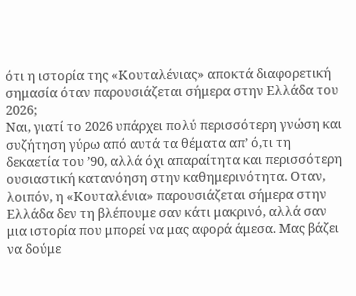ότι η ιστορία της «Κουταλένιας» αποκτά διαφορετική σημασία όταν παρουσιάζεται σήμερα στην Ελλάδα του 2026;
Ναι, γιατί το 2026 υπάρχει πολύ περισσότερη γνώση και συζήτηση γύρω από αυτά τα θέματα απ’ ό,τι τη δεκαετία του ’90, αλλά όχι απαραίτητα και περισσότερη ουσιαστική κατανόηση στην καθημερινότητα. Οταν, λοιπόν, η «Κουταλένια» παρουσιάζεται σήμερα στην Ελλάδα δεν τη βλέπουμε σαν κάτι μακρινό, αλλά σαν μια ιστορία που μπορεί να μας αφορά άμεσα. Μας βάζει να δούμε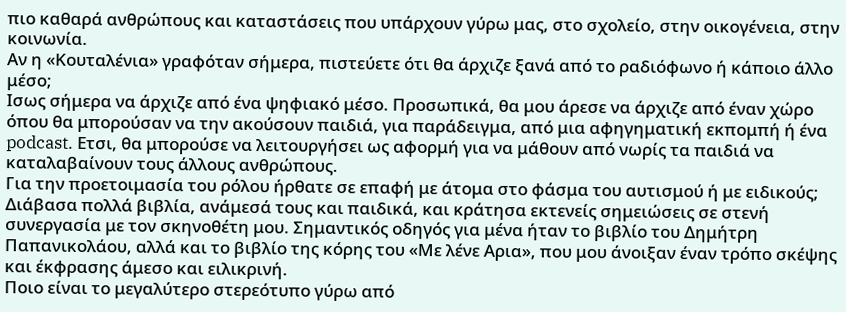πιο καθαρά ανθρώπους και καταστάσεις που υπάρχουν γύρω μας, στο σχολείο, στην οικογένεια, στην κοινωνία.
Αν η «Κουταλένια» γραφόταν σήμερα, πιστεύετε ότι θα άρχιζε ξανά από το ραδιόφωνο ή κάποιο άλλο μέσο;
Ισως σήμερα να άρχιζε από ένα ψηφιακό μέσο. Προσωπικά, θα μου άρεσε να άρχιζε από έναν χώρο όπου θα μπορούσαν να την ακούσουν παιδιά, για παράδειγμα, από μια αφηγηματική εκπομπή ή ένα podcast. Ετσι, θα μπορούσε να λειτουργήσει ως αφορμή για να μάθουν από νωρίς τα παιδιά να καταλαβαίνουν τους άλλους ανθρώπους.
Για την προετοιμασία του ρόλου ήρθατε σε επαφή με άτομα στο φάσμα του αυτισμού ή με ειδικούς;
Διάβασα πολλά βιβλία, ανάμεσά τους και παιδικά, και κράτησα εκτενείς σημειώσεις σε στενή συνεργασία με τον σκηνοθέτη μου. Σημαντικός οδηγός για μένα ήταν το βιβλίο του Δημήτρη Παπανικολάου, αλλά και το βιβλίο της κόρης του «Με λένε Αρια», που μου άνοιξαν έναν τρόπο σκέψης και έκφρασης άμεσο και ειλικρινή.
Ποιο είναι το μεγαλύτερο στερεότυπο γύρω από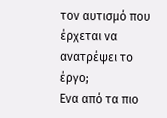τον αυτισμό που έρχεται να ανατρέψει το έργο;
Ενα από τα πιο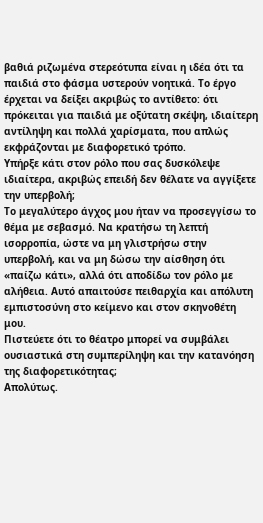βαθιά ριζωμένα στερεότυπα είναι η ιδέα ότι τα παιδιά στο φάσμα υστερούν νοητικά. Το έργο έρχεται να δείξει ακριβώς το αντίθετο: ότι πρόκειται για παιδιά με οξύτατη σκέψη, ιδιαίτερη αντίληψη και πολλά χαρίσματα, που απλώς εκφράζονται με διαφορετικό τρόπο.
Υπήρξε κάτι στον ρόλο που σας δυσκόλεψε ιδιαίτερα, ακριβώς επειδή δεν θέλατε να αγγίξετε την υπερβολή;
Το μεγαλύτερο άγχος μου ήταν να προσεγγίσω το θέμα με σεβασμό. Να κρατήσω τη λεπτή ισορροπία, ώστε να μη γλιστρήσω στην υπερβολή, και να μη δώσω την αίσθηση ότι «παίζω κάτι», αλλά ότι αποδίδω τον ρόλο με αλήθεια. Αυτό απαιτούσε πειθαρχία και απόλυτη εμπιστοσύνη στο κείμενο και στον σκηνοθέτη μου.
Πιστεύετε ότι το θέατρο μπορεί να συμβάλει ουσιαστικά στη συμπερίληψη και την κατανόηση της διαφορετικότητας;
Απολύτως.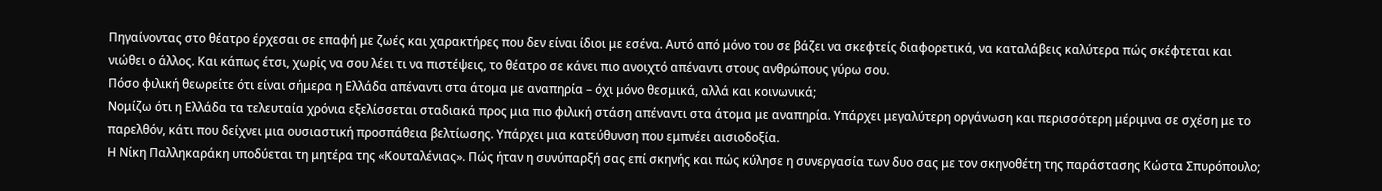Πηγαίνοντας στο θέατρο έρχεσαι σε επαφή με ζωές και χαρακτήρες που δεν είναι ίδιοι με εσένα. Αυτό από μόνο του σε βάζει να σκεφτείς διαφορετικά, να καταλάβεις καλύτερα πώς σκέφτεται και νιώθει ο άλλος. Και κάπως έτσι, χωρίς να σου λέει τι να πιστέψεις, το θέατρο σε κάνει πιο ανοιχτό απέναντι στους ανθρώπους γύρω σου.
Πόσο φιλική θεωρείτε ότι είναι σήμερα η Ελλάδα απέναντι στα άτομα με αναπηρία – όχι μόνο θεσμικά, αλλά και κοινωνικά;
Νομίζω ότι η Ελλάδα τα τελευταία χρόνια εξελίσσεται σταδιακά προς μια πιο φιλική στάση απέναντι στα άτομα με αναπηρία. Υπάρχει μεγαλύτερη οργάνωση και περισσότερη μέριμνα σε σχέση με το παρελθόν, κάτι που δείχνει μια ουσιαστική προσπάθεια βελτίωσης. Υπάρχει μια κατεύθυνση που εμπνέει αισιοδοξία.
Η Νίκη Παλληκαράκη υποδύεται τη μητέρα της «Κουταλένιας». Πώς ήταν η συνύπαρξή σας επί σκηνής και πώς κύλησε η συνεργασία των δυο σας με τον σκηνοθέτη της παράστασης Κώστα Σπυρόπουλο;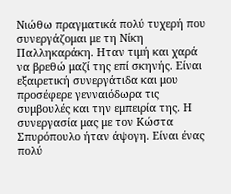Νιώθω πραγματικά πολύ τυχερή που συνεργάζομαι με τη Νίκη Παλληκαράκη. Ηταν τιμή και χαρά να βρεθώ μαζί της επί σκηνής. Είναι εξαιρετική συνεργάτιδα και μου προσέφερε γενναιόδωρα τις συμβουλές και την εμπειρία της. Η συνεργασία μας με τον Κώστα Σπυρόπουλο ήταν άψογη. Είναι ένας πολύ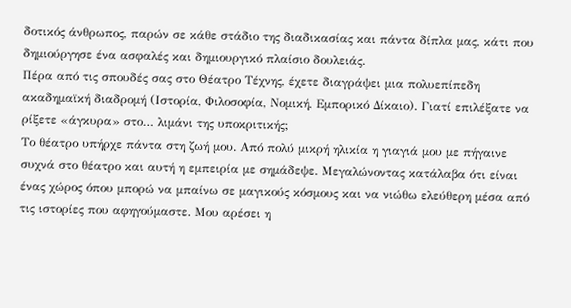δοτικός άνθρωπος, παρών σε κάθε στάδιο της διαδικασίας και πάντα δίπλα μας, κάτι που δημιούργησε ένα ασφαλές και δημιουργικό πλαίσιο δουλειάς.
Πέρα από τις σπουδές σας στο Θέατρο Τέχνης, έχετε διαγράψει μια πολυεπίπεδη ακαδημαϊκή διαδρομή (Ιστορία, Φιλοσοφία, Νομική, Εμπορικό Δίκαιο). Γιατί επιλέξατε να ρίξετε «άγκυρα» στο… λιμάνι της υποκριτικής;
Το θέατρο υπήρχε πάντα στη ζωή μου. Από πολύ μικρή ηλικία η γιαγιά μου με πήγαινε συχνά στο θέατρο και αυτή η εμπειρία με σημάδεψε. Μεγαλώνοντας κατάλαβα ότι είναι ένας χώρος όπου μπορώ να μπαίνω σε μαγικούς κόσμους και να νιώθω ελεύθερη μέσα από τις ιστορίες που αφηγούμαστε. Μου αρέσει η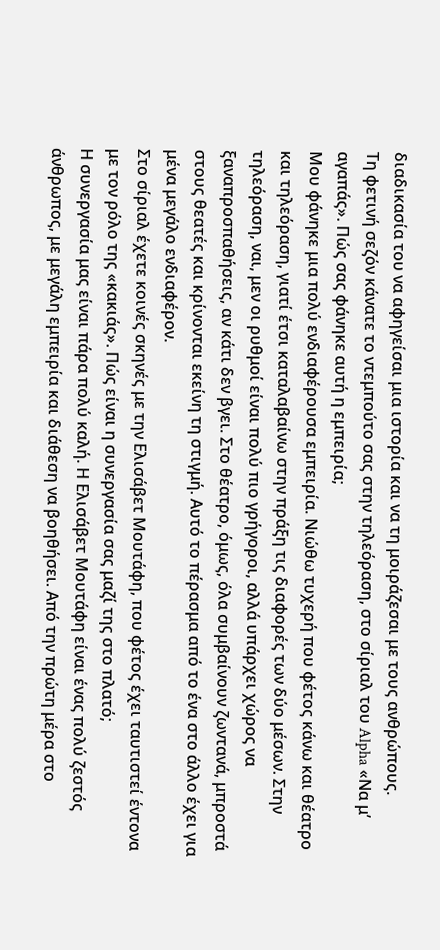διαδικασία του να αφηγείσαι μια ιστορία και να τη μοιράζεσαι με τους ανθρώπους.
Τη φετινή σεζόν κάνατε το ντεμπούτο σας στην τηλεόραση, στο σίριαλ του Alpha «Να μ’ αγαπάς». Πώς σας φάνηκε αυτή η εμπειρία;
Μου φάνηκε μια πολύ ενδιαφέρουσα εμπειρία. Νιώθω τυχερή που φέτος κάνω και θέατρο και τηλεόραση, γιατί έτσι καταλαβαίνω στην πράξη τις διαφορές των δύο μέσων. Στην τηλεόραση, ναι, μεν οι ρυθμοί είναι πολύ πιο γρήγοροι, αλλά υπάρχει χώρος να ξαναπροσπαθήσεις, αν κάτι δεν βγει. Στο θέατρο, όμως, όλα συμβαίνουν ζωντανά, μπροστά στους θεατές και κρίνονται εκείνη τη στιγμή. Αυτό το πέρασμα από το ένα στο άλλο έχει για μένα μεγάλο ενδιαφέρον.
Στο σίριαλ έχετε κοινές σκηνές με την Ελισάβετ Μουτάφη, που φέτος έχει ταυτιστεί έντονα με τον ρόλο της «κακιάς». Πώς είναι η συνεργασία σας μαζί της στο πλατό;
Η συνεργασία μας είναι πάρα πολύ καλή. Η Ελισάβετ Μουτάφη είναι ένας πολύ ζεστός άνθρωπος, με μεγάλη εμπειρία και διάθεση να βοηθήσει. Από την πρώτη μέρα στο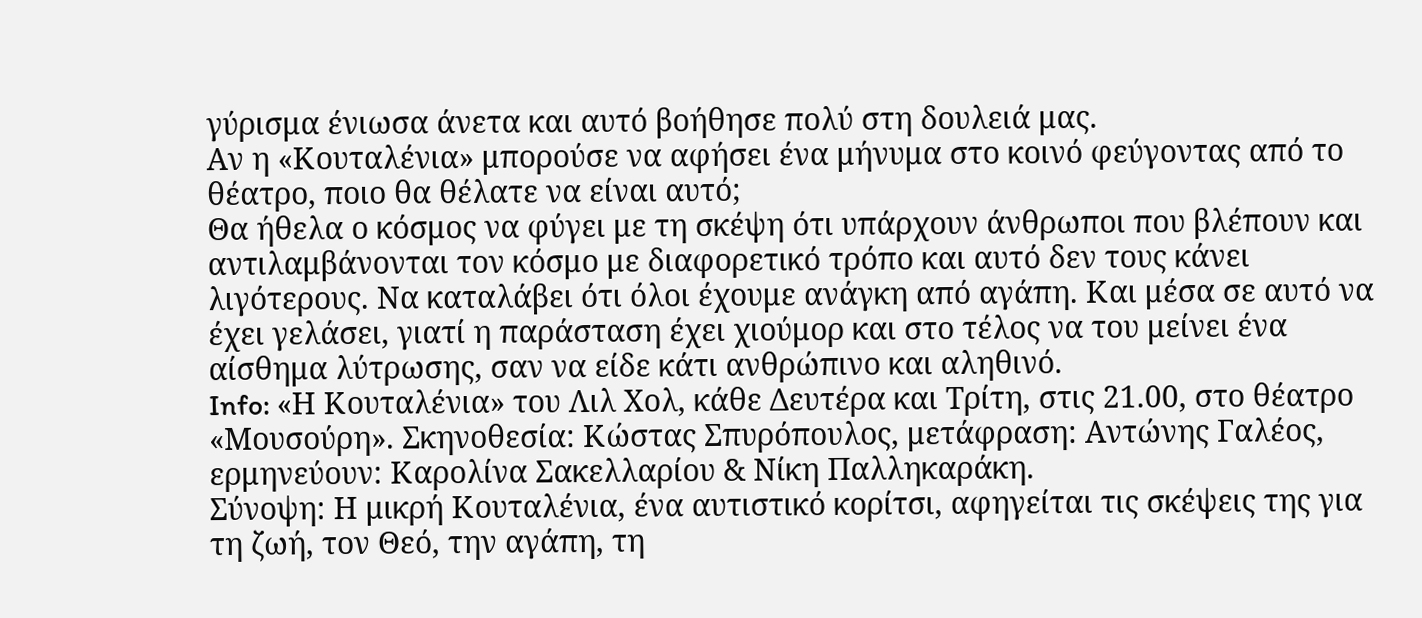γύρισμα ένιωσα άνετα και αυτό βοήθησε πολύ στη δουλειά μας.
Αν η «Κουταλένια» μπορούσε να αφήσει ένα μήνυμα στο κοινό φεύγοντας από το θέατρο, ποιο θα θέλατε να είναι αυτό;
Θα ήθελα ο κόσμος να φύγει με τη σκέψη ότι υπάρχουν άνθρωποι που βλέπουν και αντιλαμβάνονται τον κόσμο με διαφορετικό τρόπο και αυτό δεν τους κάνει λιγότερους. Να καταλάβει ότι όλοι έχουμε ανάγκη από αγάπη. Και μέσα σε αυτό να έχει γελάσει, γιατί η παράσταση έχει χιούμορ και στο τέλος να του μείνει ένα αίσθημα λύτρωσης, σαν να είδε κάτι ανθρώπινο και αληθινό.
Info: «Η Κουταλένια» του Λιλ Χολ, κάθε Δευτέρα και Τρίτη, στις 21.00, στο θέατρο «Μουσούρη». Σκηνοθεσία: Κώστας Σπυρόπουλος, μετάφραση: Αντώνης Γαλέος, ερμηνεύουν: Καρολίνα Σακελλαρίου & Νίκη Παλληκαράκη.
Σύνοψη: Η μικρή Κουταλένια, ένα αυτιστικό κορίτσι, αφηγείται τις σκέψεις της για τη ζωή, τον Θεό, την αγάπη, τη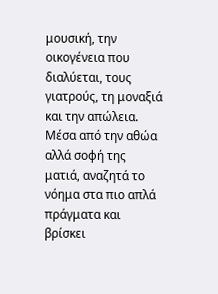μουσική, την οικογένεια που διαλύεται, τους γιατρούς, τη μοναξιά και την απώλεια. Μέσα από την αθώα αλλά σοφή της ματιά, αναζητά το νόημα στα πιο απλά πράγματα και βρίσκει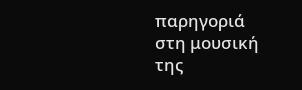παρηγοριά στη μουσική της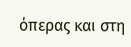όπερας και στη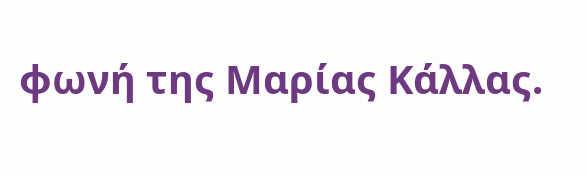φωνή της Μαρίας Κάλλας.